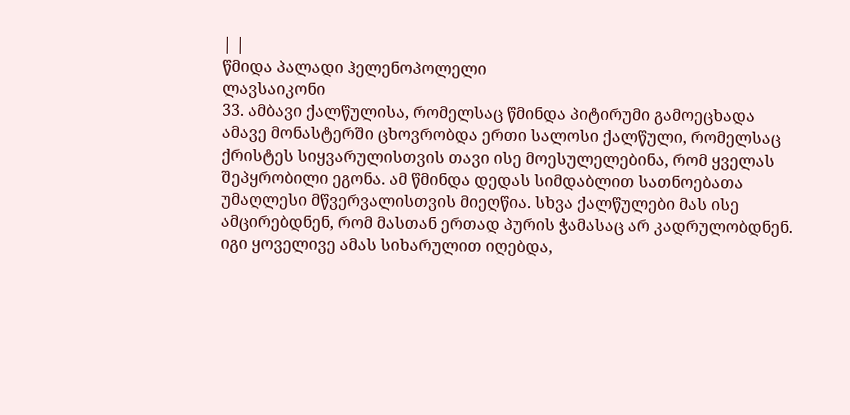| |
წმიდა პალადი ჰელენოპოლელი
ლავსაიკონი
33. ამბავი ქალწულისა, რომელსაც წმინდა პიტირუმი გამოეცხადა
ამავე მონასტერში ცხოვრობდა ერთი სალოსი ქალწული, რომელსაც ქრისტეს სიყვარულისთვის თავი ისე მოესულელებინა, რომ ყველას შეპყრობილი ეგონა. ამ წმინდა დედას სიმდაბლით სათნოებათა უმაღლესი მწვერვალისთვის მიეღწია. სხვა ქალწულები მას ისე ამცირებდნენ, რომ მასთან ერთად პურის ჭამასაც არ კადრულობდნენ. იგი ყოველივე ამას სიხარულით იღებდა,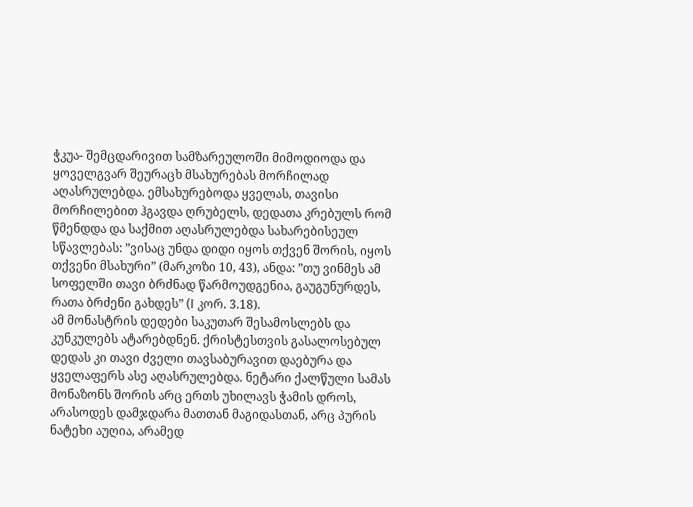ჭკუა- შემცდარივით სამზარეულოში მიმოდიოდა და ყოველგვარ შეურაცხ მსახურებას მორჩილად აღასრულებდა. ემსახურებოდა ყველას, თავისი მორჩილებით ჰგავდა ღრუბელს, დედათა კრებულს რომ წმენდდა და საქმით აღასრულებდა სახარებისეულ სწავლებას: ”ვისაც უნდა დიდი იყოს თქვენ შორის, იყოს თქვენი მსახური” (მარკოზი 10, 43), ანდა: ”თუ ვინმეს ამ სოფელში თავი ბრძნად წარმოუდგენია, გაუგუნურდეს, რათა ბრძენი გახდეს” (I კორ. 3.18).
ამ მონასტრის დედები საკუთარ შესამოსლებს და კუნკულებს ატარებდნენ. ქრისტესთვის გასალოსებულ დედას კი თავი ძველი თავსაბურავით დაებურა და ყველაფერს ასე აღასრულებდა. ნეტარი ქალწული სამას მონაზონს შორის არც ერთს უხილავს ჭამის დროს, არასოდეს დამჯდარა მათთან მაგიდასთან, არც პურის ნატეხი აუღია, არამედ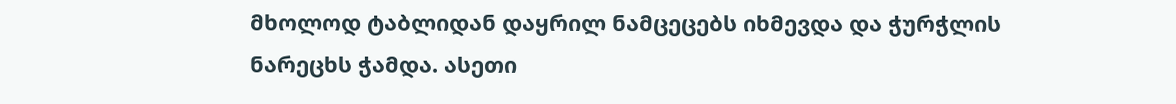მხოლოდ ტაბლიდან დაყრილ ნამცეცებს იხმევდა და ჭურჭლის ნარეცხს ჭამდა. ასეთი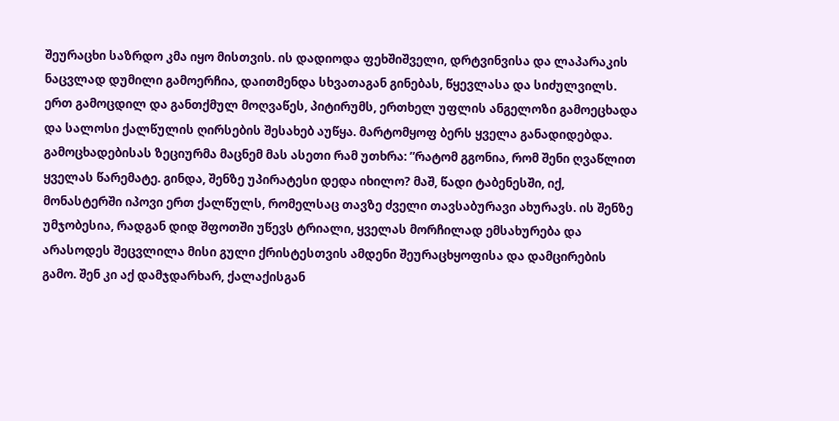შეურაცხი საზრდო კმა იყო მისთვის. ის დადიოდა ფეხშიშველი, დრტვინვისა და ლაპარაკის ნაცვლად დუმილი გამოერჩია, დაითმენდა სხვათაგან გინებას, წყევლასა და სიძულვილს.
ერთ გამოცდილ და განთქმულ მოღვაწეს, პიტირუმს, ერთხელ უფლის ანგელოზი გამოეცხადა და სალოსი ქალწულის ღირსების შესახებ აუწყა. მარტომყოფ ბერს ყველა განადიდებდა. გამოცხადებისას ზეციურმა მაცნემ მას ასეთი რამ უთხრა: ”რატომ გგონია, რომ შენი ღვაწლით ყველას წარემატე. გინდა, შენზე უპირატესი დედა იხილო? მაშ, წადი ტაბენესში, იქ, მონასტერში იპოვი ერთ ქალწულს, რომელსაც თავზე ძველი თავსაბურავი ახურავს. ის შენზე უმჯობესია, რადგან დიდ შფოთში უწევს ტრიალი, ყველას მორჩილად ემსახურება და არასოდეს შეცვლილა მისი გული ქრისტესთვის ამდენი შეურაცხყოფისა და დამცირების გამო. შენ კი აქ დამჯდარხარ, ქალაქისგან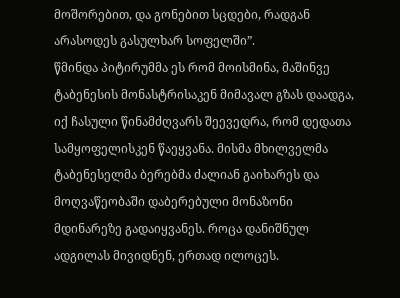მოშორებით, და გონებით სცდები, რადგან არასოდეს გასულხარ სოფელში”.
წმინდა პიტირუმმა ეს რომ მოისმინა, მაშინვე ტაბენესის მონასტრისაკენ მიმავალ გზას დაადგა, იქ ჩასული წინამძღვარს შეევედრა, რომ დედათა სამყოფელისკენ წაეყვანა. მისმა მხილველმა ტაბენესელმა ბერებმა ძალიან გაიხარეს და მოღვაწეობაში დაბერებული მონაზონი მდინარეზე გადაიყვანეს. როცა დანიშნულ ადგილას მივიდნენ, ერთად ილოცეს.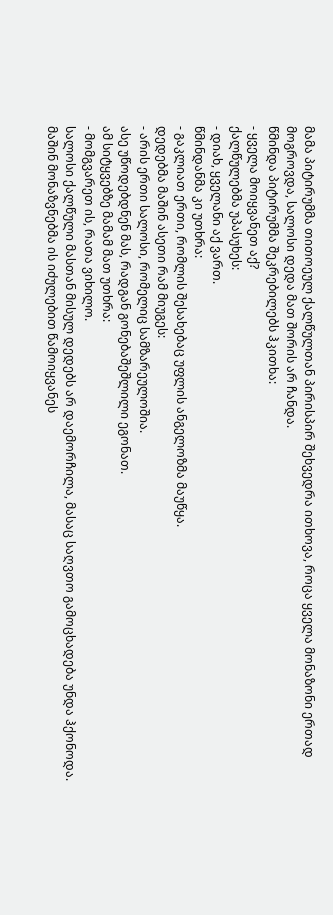მამა პიტირუმმა თითოეულ ქალწულთან პირისპირ შეხვედრა ითხოვა, როცა ყველა მონაზონი ერთად მოგროვდა, სალოსი დედა მათ შორის არ ჩანდა.
წმინდა პიტირუმმა შეკრებილებს ჰკითხა:
- ყველა მოიყვანეთ აქ?
ქალწულებმა უპასუხეს:
- დიახ, ყველანი აქ ვართ.
წმინდანმა კი უთხრა:
- გაკლიათ ერთი, რომლის შესახებაც უფლის ანგელოზმა მაუწყა.
დედებმა მაშინ ასეთი რამ მიუგეს:
- არის ერთი სალოსი, რომელიც სამზარეულოშია.
ასე უწოდებდნენ მას, რადგან გონებაშეშლილი ეგონათ.
ამ სიტყვებზე მამამ მათ უთხრა:
- მომგვარეთ ის, რათა ვიხილო.
სალოსი ქალწული მასთან მისულ დედებს არ დაემორჩილა, მასაც საღვთო გამოცხადება უნდა ჰქონოდა. მაშინ მონაზვნებმა ის იძულებით წამოიყვანეს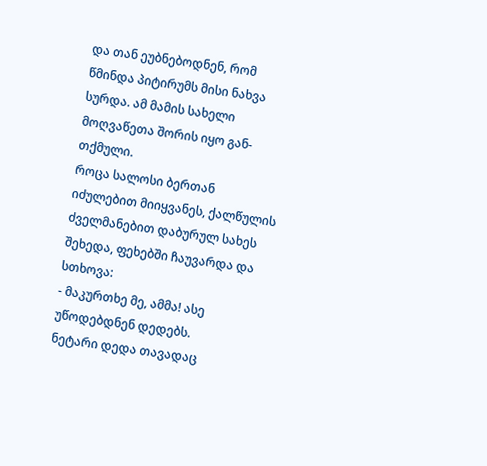და თან ეუბნებოდნენ, რომ წმინდა პიტირუმს მისი ნახვა სურდა. ამ მამის სახელი მოღვაწეთა შორის იყო გან- თქმული.
როცა სალოსი ბერთან იძულებით მიიყვანეს, ქალწულის ძველმანებით დაბურულ სახეს შეხედა, ფეხებში ჩაუვარდა და სთხოვა:
- მაკურთხე მე, ამმა! ასე უწოდებდნენ დედებს.
ნეტარი დედა თავადაც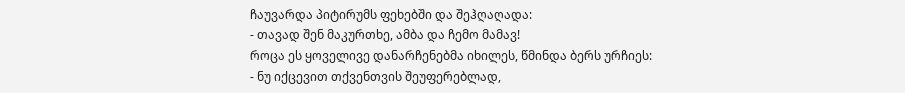ჩაუვარდა პიტირუმს ფეხებში და შეჰღაღადა:
- თავად შენ მაკურთხე, ამბა და ჩემო მამავ!
როცა ეს ყოველივე დანარჩენებმა იხილეს, წმინდა ბერს ურჩიეს:
- ნუ იქცევით თქვენთვის შეუფერებლად,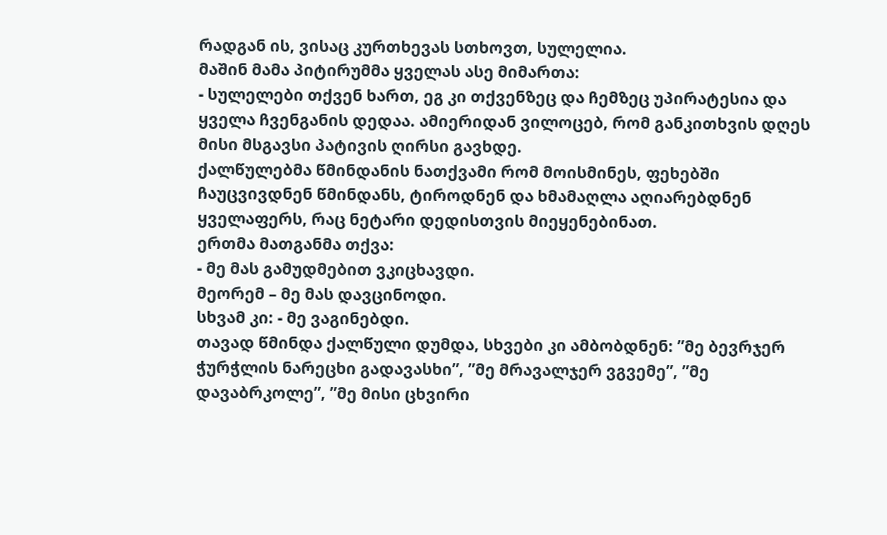რადგან ის, ვისაც კურთხევას სთხოვთ, სულელია.
მაშინ მამა პიტირუმმა ყველას ასე მიმართა:
- სულელები თქვენ ხართ, ეგ კი თქვენზეც და ჩემზეც უპირატესია და ყველა ჩვენგანის დედაა. ამიერიდან ვილოცებ, რომ განკითხვის დღეს მისი მსგავსი პატივის ღირსი გავხდე.
ქალწულებმა წმინდანის ნათქვამი რომ მოისმინეს, ფეხებში ჩაუცვივდნენ წმინდანს, ტიროდნენ და ხმამაღლა აღიარებდნენ ყველაფერს, რაც ნეტარი დედისთვის მიეყენებინათ.
ერთმა მათგანმა თქვა:
- მე მას გამუდმებით ვკიცხავდი.
მეორემ – მე მას დავცინოდი.
სხვამ კი: - მე ვაგინებდი.
თავად წმინდა ქალწული დუმდა, სხვები კი ამბობდნენ: ”მე ბევრჯერ ჭურჭლის ნარეცხი გადავასხი”, ”მე მრავალჯერ ვგვემე”, ”მე დავაბრკოლე”, ”მე მისი ცხვირი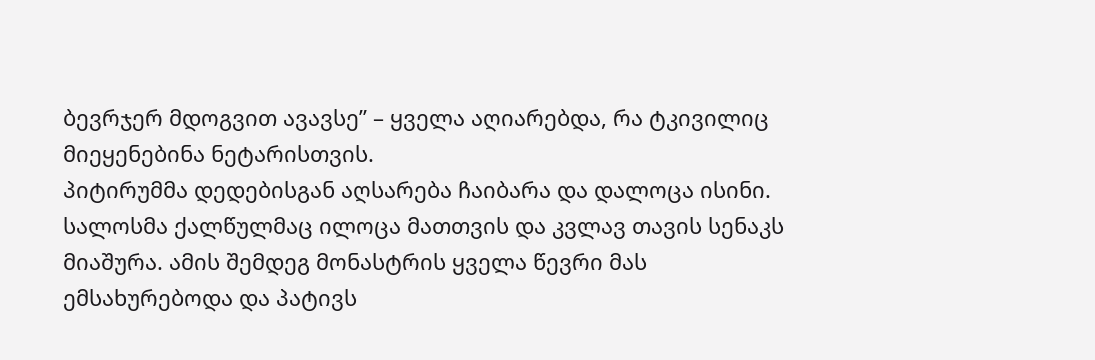ბევრჯერ მდოგვით ავავსე” – ყველა აღიარებდა, რა ტკივილიც მიეყენებინა ნეტარისთვის.
პიტირუმმა დედებისგან აღსარება ჩაიბარა და დალოცა ისინი. სალოსმა ქალწულმაც ილოცა მათთვის და კვლავ თავის სენაკს მიაშურა. ამის შემდეგ მონასტრის ყველა წევრი მას ემსახურებოდა და პატივს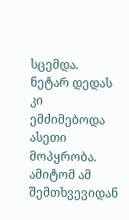სცემდა. ნეტარ დედას კი ემძიმებოდა ასეთი მოპყრობა. ამიტომ ამ შემთხვევიდან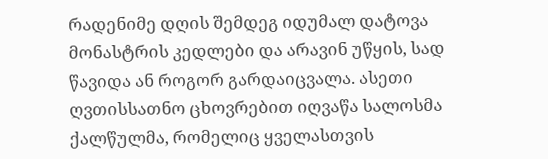რადენიმე დღის შემდეგ იდუმალ დატოვა მონასტრის კედლები და არავინ უწყის, სად წავიდა ან როგორ გარდაიცვალა. ასეთი ღვთისსათნო ცხოვრებით იღვაწა სალოსმა ქალწულმა, რომელიც ყველასთვის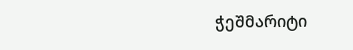ჭეშმარიტი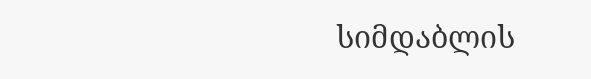სიმდაბლის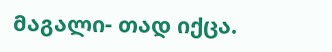მაგალი- თად იქცა.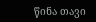წინა თავი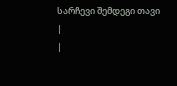სარჩევი შემდეგი თავი
|
|